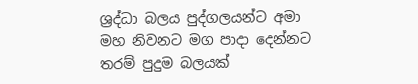ශ්‍රද්ධා බලය පුද්ගලයන්ට අමා මහ නිවනට මග පාදා දෙන්නට තරම් පුදුම බලයක්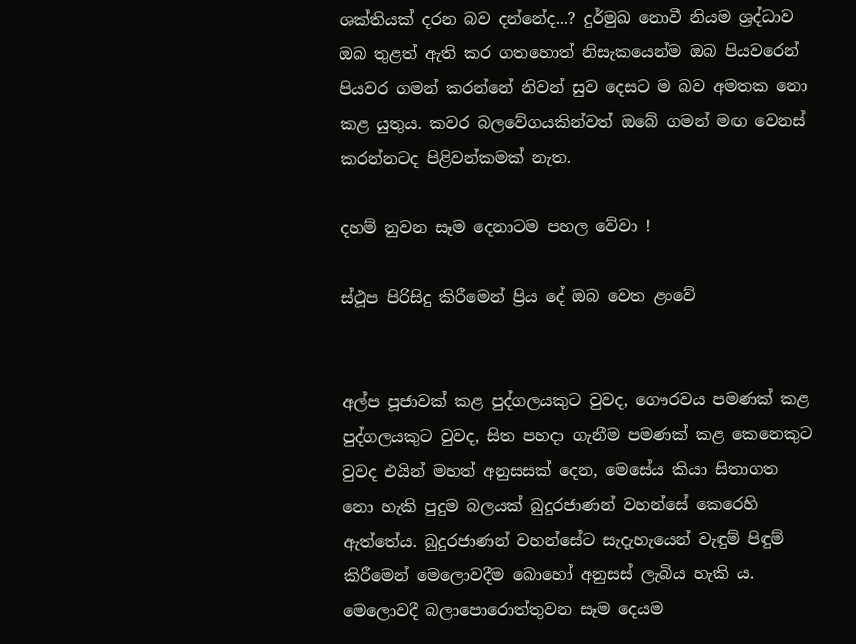ශක්‌තියක්‌ දරන බව දන්නේද...? දුර්මුඛ නොවී නියම ශ්‍රද්ධාව ඔබ තුළත් ඇති කර ගතහොත් නිසැකයෙන්ම ඔබ පියවරෙන් පියවර ගමන් කරන්නේ නිවන් සුව දෙසට ම බව අමතක නො කළ යුතුය. කවර බලවේගයකින්වත් ඔබේ ගමන් මඟ වෙනස්‌ කරන්නටද පිළිවන්කමක්‌ නැත.

දහම් නුවන සෑම දෙනාටම පහල වේවා !

ස්‌ථූප පිරිසිදු කිරීමෙන් ප්‍රිය දේ ඔබ වෙත ළංවේ


අල්ප පූජාවක්‌ කළ පුද්ගලයකුට වුවද, ගෞරවය පමණක්‌ කළ පුද්ගලයකුට වුවද, සිත පහදා ගැනීම පමණක්‌ කළ කෙනෙකුට වුවද එයින් මහත් අනුසසක්‌ දෙන, මෙසේය කියා සිතාගත නො හැකි පුදුම බලයක්‌ බුදුරජාණන් වහන්සේ කෙරෙහි ඇත්තේය. බුදුරජාණන් වහන්සේට සැදැහැයෙන් වැඳුම් පිඳුම් කිරීමෙන් මෙලොවදීම බොහෝ අනුසස්‌ ලැබිය හැකි ය. මෙලොවදී බලාපොරොත්තුවන සෑම දෙයම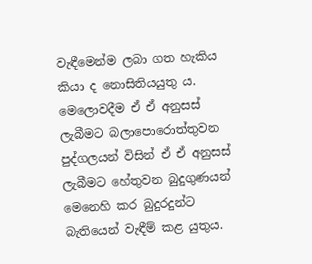වැඳීමෙන්ම ලබා ගත හැකිය කියා ද නොසිතියයුතු ය. මෙලොවදීම ඒ ඒ අනුසස්‌ ලැබීමට බලාපොරොත්තුවන පුද්ගලයන් විසින් ඒ ඒ අනුසස්‌ ලැබීමට හේතුවන බුදුගුණයන් මෙනෙහි කර බුදුරදුන්ට බැතියෙන් වැඳීම් කළ යුතුය.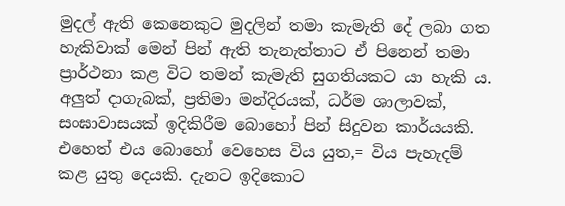මුදල් ඇති කෙනෙකුට මුදලින් තමා කැමැති දේ ලබා ගත හැකිවාක්‌ මෙන් පින් ඇති තැනැත්තාට ඒ පිනෙන් තමා ප්‍රාර්ථනා කළ විට තමන් කැමැති සුගතියකට යා හැකි ය. අලුත් දාගැබක්‌, ප්‍රතිමා මන්දිරයක්‌, ධර්ම ශාලාවක්‌, සංඝාවාසයක්‌ ඉදිකිරීම බොහෝ පින් සිදුවන කාර්යයකි. එහෙත් එය බොහෝ වෙහෙස විය යුත,= විය පැහැදම් කළ යුතු දෙයකි. දැනට ඉදිකොට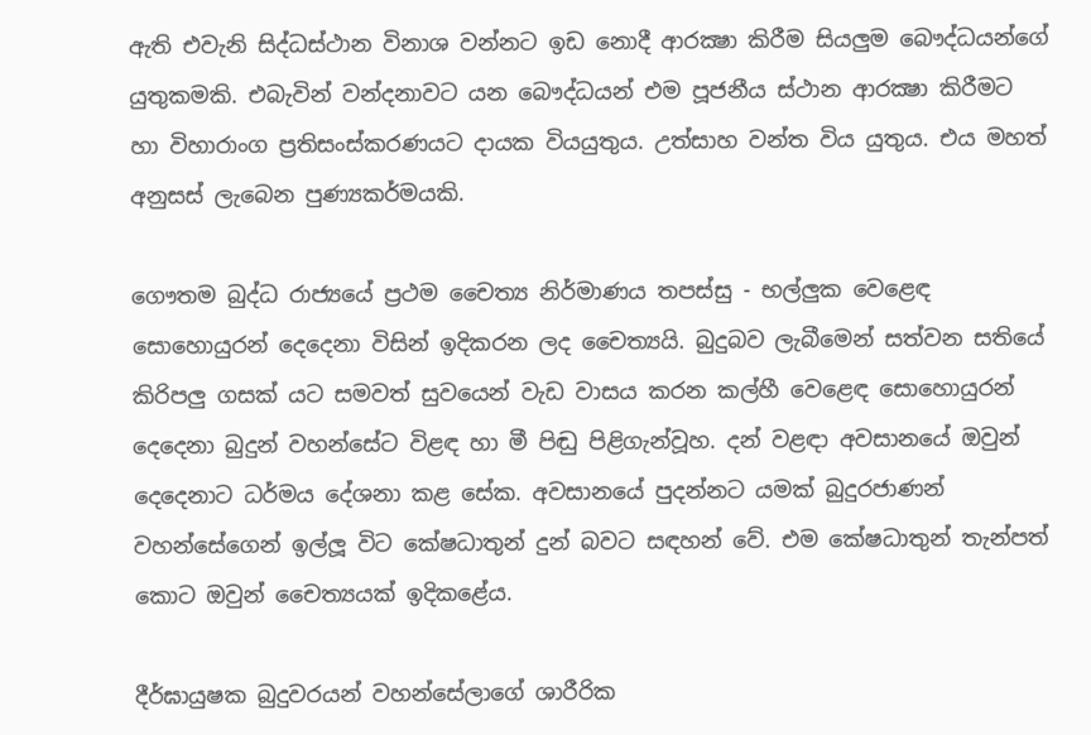ඇති එවැනි සිද්ධස්‌ථාන විනාශ වන්නට ඉඩ නොදී ආරක්‍ෂා කිරීම සියලුම බෞද්ධයන්ගේ යුතුකමකි. එබැවින් වන්දනාවට යන බෞද්ධයන් එම පූජනීය ස්‌ථාන ආරක්‍ෂා කිරීමට හා විහාරාංග ප්‍රතිසංස්‌කරණයට දායක වියයුතුය. උත්සාහ වන්ත විය යුතුය. එය මහත් අනුසස්‌ ලැබෙන පුණ්‍යකර්මයකි.

ගෞතම බුද්ධ රාජ්‍යයේ ප්‍රථම චෛත්‍ය නිර්මාණය තපස්‌සු - භල්ලුක වෙළෙඳ සොහොයුරන් දෙදෙනා විසින් ඉදිකරන ලද චෛත්‍යයි. බුදුබව ලැබීමෙන් සත්වන සතියේ කිරිපලු ගසක්‌ යට සමවත් සුවයෙන් වැඩ වාසය කරන කල්හී වෙළෙඳ සොහොයුරන් දෙදෙනා බුදුන් වහන්සේට විළඳ හා මී පිඬු පිළිගැන්වූහ. දන් වළඳා අවසානයේ ඔවුන් දෙදෙනාට ධර්මය දේශනා කළ සේක. අවසානයේ පුදන්නට යමක්‌ බුදුරජාණන් වහන්සේගෙන් ඉල්ලූ විට කේෂධාතුන් දුන් බවට සඳහන් වේ. එම කේෂධාතුන් තැන්පත් කොට ඔවුන් චෛත්‍යයක්‌ ඉදිකළේය.

දීර්ඝායුෂක බුදුවරයන් වහන්සේලාගේ ශාරීරික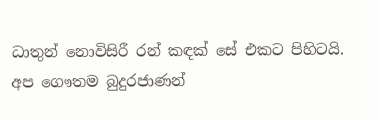ධාතුන් නොවිසිරී රන් කඳක්‌ සේ එකට පිහිටයි. අප ගෞතම බුදුරජාණන්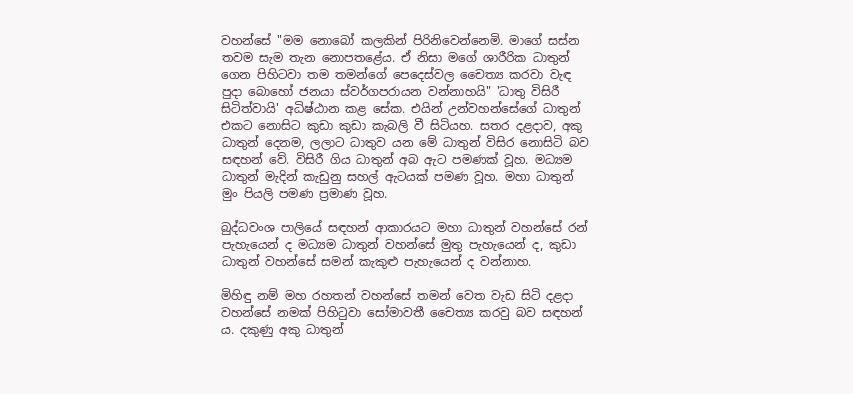වහන්සේ "මම නොබෝ කලකින් පිරිනිවෙන්නෙමි. මාගේ සස්‌න තවම සැම තැන නොපතළේය. ඒ නිසා මගේ ශාරීරික ධාතුන් ගෙන පිහිටවා තම තමන්ගේ පෙදෙස්‌වල චෛත්‍ය කරවා වැඳ පුදා බොහෝ ජනයා ස්‌වර්ගපරායන වන්නාහයි" 'ධාතු විසිරී සිටිත්වායි' අධිෂ්ඨාන කළ සේක. එයින් උන්වහන්සේගේ ධාතුන් එකට නොසිට කුඩා කුඩා කැබලි වී සිටියහ. සතර දළදාව, අකු ධාතුන් දෙනම, ලලාට ධාතුව යන මේ ධාතුන් විසිර නොසිටි බව සඳහන් වේ. විසිරී ගිය ධාතුන් අබ ඇට පමණක්‌ වූහ. මධ්‍යම ධාතුන් මැදින් කැඩුනු සහල් ඇටයක්‌ පමණ වූහ. මහා ධාතුන් මුං පියලි පමණ ප්‍රමාණ වූහ.

බුද්ධවංශ පාලියේ සඳහන් ආකාරයට මහා ධාතුන් වහන්සේ රන් පැහැයෙන් ද මධ්‍යම ධාතුන් වහන්සේ මුතු පැහැයෙන් ද, කුඩා ධාතුන් වහන්සේ සමන් කැකුළු පැහැයෙන් ද වන්නාහ.

මිහිඳු නම් මහ රහතන් වහන්සේ තමන් වෙත වැඩ සිටි දළදා වහන්සේ නමක්‌ පිහිටුවා සෝමාවතී චෛත්‍ය කරවු බව සඳහන් ය. දකුණු අකු ධාතුන්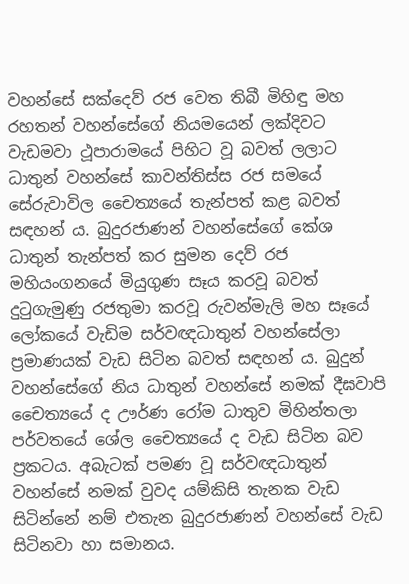වහන්සේ සක්‌දෙව් රජ වෙත තිබී මිහිඳු මහ රහතන් වහන්සේගේ නියමයෙන් ලක්‌දිවට වැඩමවා ථූපාරාමයේ පිහිට වූ බවත් ලලාට ධාතුන් වහන්සේ කාවන්තිස්‌ස රජ සමයේ සේරුවාවිල චෛත්‍යයේ තැන්පත් කළ බවත් සඳහන් ය. බුදුරජාණන් වහන්සේගේ කේශ ධාතුන් තැන්පත් කර සුමන දෙව් රජ මහියංගනයේ මියුගුණ සෑය කරවූ බවත් දුටුගැමුණු රජතුමා කරවූ රුවන්මැලි මහ සෑයේ ලෝකයේ වැඩිම සර්වඥධාතුන් වහන්සේලා ප්‍රමාණයක්‌ වැඩ සිටින බවත් සඳහන් ය. බුදුන් වහන්සේගේ නිය ධාතුන් වහන්සේ නමක්‌ දීඝවාපි චෛත්‍යයේ ද ඌර්ණ රෝම ධාතුව මිහින්තලා පර්වතයේ ශේල චෛත්‍යයේ ද වැඩ සිටින බව ප්‍රකටය. අබැටක්‌ පමණ වූ සර්වඥධාතුන් වහන්සේ නමක්‌ වුවද යම්කිසි තැනක වැඩ සිටින්නේ නම් එතැන බුදුරජාණන් වහන්සේ වැඩ සිටිනවා හා සමානය.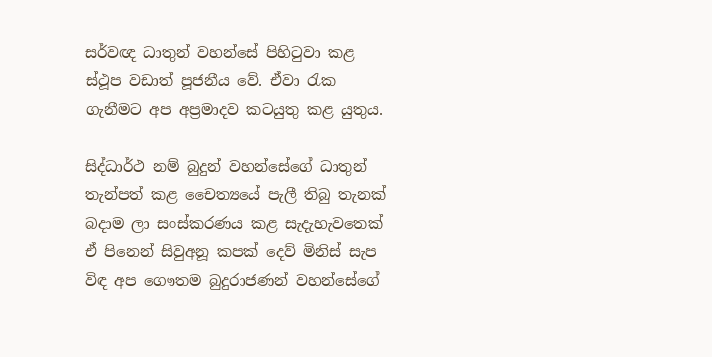සර්වඥ ධාතුන් වහන්සේ පිහිටුවා කළ ස්‌ථූප වඩාත් පූජනීය වේ. ඒවා රැක ගැනීමට අප අප්‍රමාදව කටයුතු කළ යුතුය.

සිද්ධාර්ථ නම් බුදුන් වහන්සේගේ ධාතුන් තැන්පත් කළ චෛත්‍යයේ පැලී තිබු තැනක්‌ බදාම ලා සංස්‌කරණය කළ සැදැහැවතෙක්‌ ඒ පිනෙන් සිවුඅනූ කපක්‌ දෙව් මිනිස්‌ සැප විඳ අප ගෞතම බුදුරාජණන් වහන්සේගේ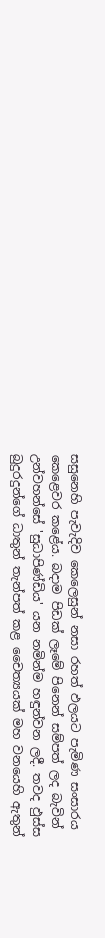සසුනෙහි පැවැදිව කෙලෙසුන් නසා රහත් ඵලයට පැමිණ සංසාරය කෙළෙවර කළේය. බදාම පිඩක්‌ ලෑමේ පිනෙන් සම්පත් ලද බැවින් උන්වහන්සේ 'සුධාපිණ්‌ඩිය' යන නමින්ම හඳුන්වන ලදී. තවද ඵුස්‌ස බුදුරදුන්ගේ ධාතුන් තැන්පත් කළ චෛත්‍යයක්‌ මහ වනයෙහි ඇතුන්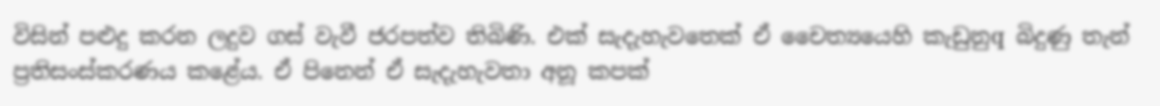විසින් පළුදු කරන ලදුව ගස්‌ වැවී ජරපත්ව තිබිණි. එක්‌ සැදැහැවතෙක්‌ ඒ චෛත්‍යයෙහි කැඩුනුq බිදුණු තැන් ප්‍රතිසංස්‌කරණය කළේය. ඒ පිනෙන් ඒ සැදැහැවතා අනූ කපක්‌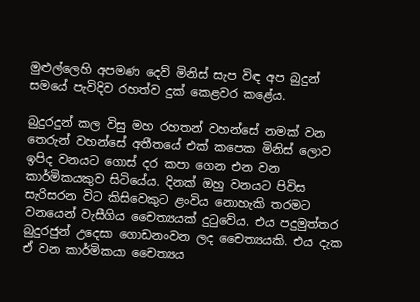මුළුල්ලෙහි අපමණ දෙව් මිනිස්‌ සැප විඳ අප බුදුන් සමයේ පැවිදිව රහත්ව දුක්‌ කෙළවර කළේය.

බුදුරදුන් කල විසු මහ රහතන් වහන්සේ නමක්‌ වන තෙරුන් වහන්සේ අතීතයේ එක්‌ කපෙක මිනිස්‌ ලොව ඉපිද වනයට ගොස්‌ දර කපා ගෙන එන වන කාර්මිකයකුව සිටියේය. දිනක්‌ ඔහු වනයට පිවිස සැරිසරන විට කිසිවෙකුට ළංවිය නොහැකි තරමට වනයෙන් වැසීගිය චෛත්‍යයක්‌ දුටුවේය. එය පදුමුත්තර බුදුරජුන් උදෙසා ගොඩනංවන ලද චෛත්‍යයකි. එය දැක ඒ වන කාර්මිකයා චෛත්‍යය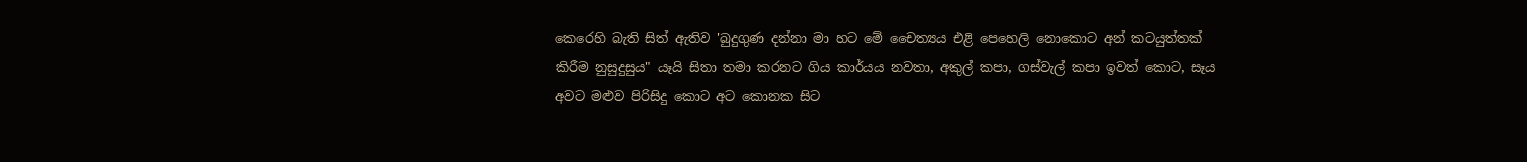කෙරෙහි බැති සිත් ඇතිව 'බුදුගුණ දන්නා මා හට මේ චෛත්‍යය එළි පෙහෙලි නොකොට අන් කටයුත්තක්‌ කිරීම නුසුදුසුය" යෑයි සිතා තමා කරනට ගිය කාර්යය නවතා, අකුල් කපා, ගස්‌වැල් කපා ඉවත් කොට, සෑය අවට මළුව පිරිසිදු කොට අට කොනක සිට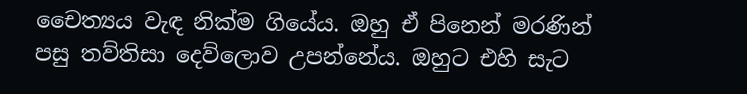චෛත්‍යය වැඳ නික්‌ම ගියේය. ඔහු ඒ පිනෙන් මරණින් පසු තව්තිසා දෙව්ලොව උපන්නේය. ඔහුට එහි සැට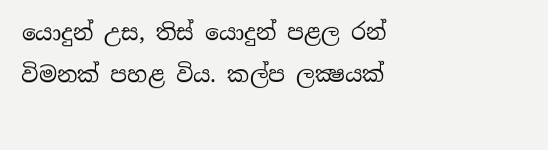යොදුන් උස, තිස්‌ යොදුන් පළල රන් විමනක්‌ පහළ විය. කල්ප ලක්‍ෂයක්‌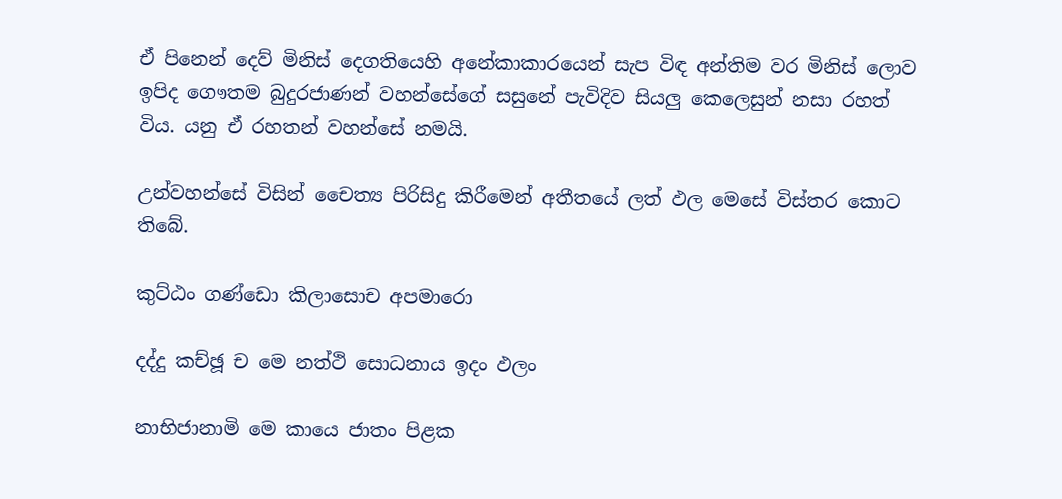ඒ පිනෙන් දෙව් මිනිස්‌ දෙගතියෙහි අනේකාකාරයෙන් සැප විඳ අන්තිම වර මිනිස්‌ ලොව ඉපිද ගෞතම බුදුරජාණන් වහන්සේගේ සසුනේ පැවිදිව සියලු කෙලෙසුන් නසා රහත් විය. යනු ඒ රහතන් වහන්සේ නමයි.

උන්වහන්සේ විසින් චෛත්‍ය පිරිසිදු කිරීමෙන් අතීතයේ ලත් ඵල මෙසේ විස්‌තර කොට තිබේ.

කුට්‌ඨං ගණ්‌ඩො කිලාසොච අපමාරො

දද්දු කච්ඡූ ච මෙ නත්ථි සොධනාය ඉදං ඵලං

නාභිජානාමි මෙ කායෙ ජාතං පිළක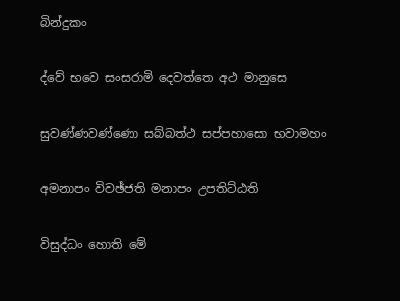බින්දුකං

ද්වේ භවෙ සංසරාමි දෙවත්තෙ අථ මානුසෙ

සුවණ්‌ණවණ්‌ණො සබ්බත්ථ සප්පහාසො භවාමහං

අමනාපං විවඡ්ජති මනාපං උපතිට්‌ඨති

විසුද්ධං හොති මේ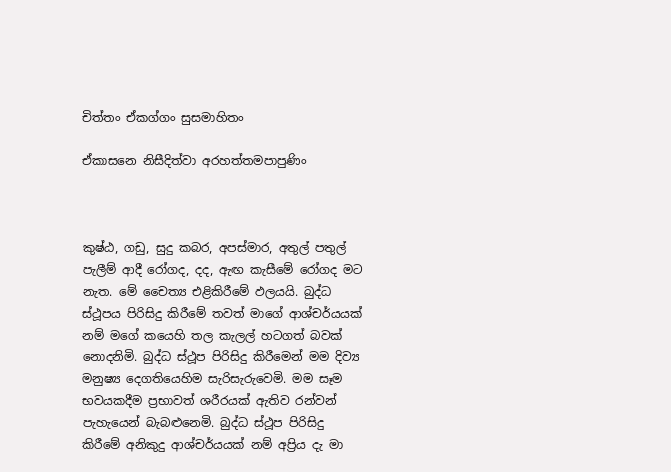චිත්තං ඒකග්ගං සුසමාහිතං

ඒකාසනෙ නිසීදිත්වා අරහත්තමපාපුණිං



කුෂ්ඨ, ගඩු, සුදු කබර, අපස්‌මාර, අතුල් පතුල් පැලීම් ආදී රෝගද, දද, ඇඟ කැසීමේ රෝගද මට නැත. මේ චෛත්‍ය එළිකිරීමේ ඵලයයි. බුද්ධ ස්‌ථූපය පිරිසිදු කිරීමේ තවත් මාගේ ආශ්චර්යයක්‌ නම් මගේ කයෙහි තල කැලල් හටගත් බවක්‌ නොදනිමි. බුද්ධ ස්‌ථූප පිරිසිදු කිරීමෙන් මම දිව්‍ය මනුෂ්‍ය දෙගතියෙහිම සැරිසැරුවෙමි. මම සෑම භවයකදීම ප්‍රභාවත් ශරීරයක්‌ ඇතිව රන්වන් පැහැයෙන් බැබළුනෙමි. බුද්ධ ස්‌ථූප පිරිසිදු කිරීමේ අනිකුදු ආශ්චර්යයක්‌ නම් අප්‍රිය දැ මා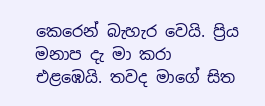කෙරෙන් බැහැර වෙයි. ප්‍රිය මනාප දැ මා කරා එළඹෙයි. තවද මාගේ සිත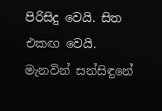පිරිසිදු වෙයි. සිත එකඟ වෙයි. මැනවින් සන්සිඳුනේ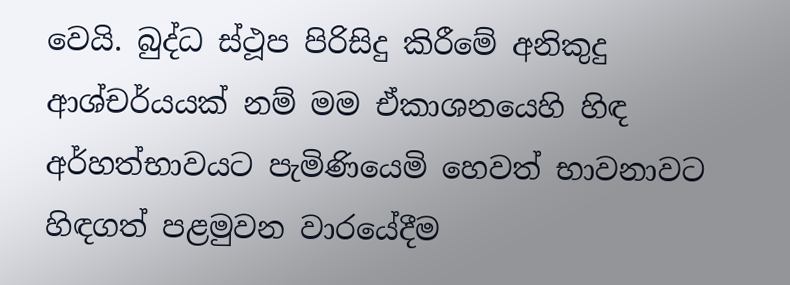වෙයි. බුද්ධ ස්‌ථූප පිරිසිදු කිරීමේ අනිකුදු ආශ්චර්යයක්‌ නම් මම ඒකාශනයෙහි හිඳ අර්හත්භාවයට පැමිණියෙමි හෙවත් භාවනාවට හිඳගත් පළමුවන වාරයේදීම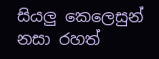සියලු කෙලෙසුන් නසා රහත්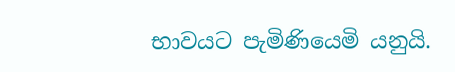භාවයට පැමිණියෙමි යනුයි.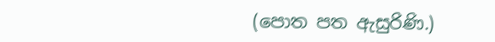(පොත පත ඇසුරිණි.)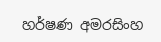හර්ෂණ අමරසිංහ